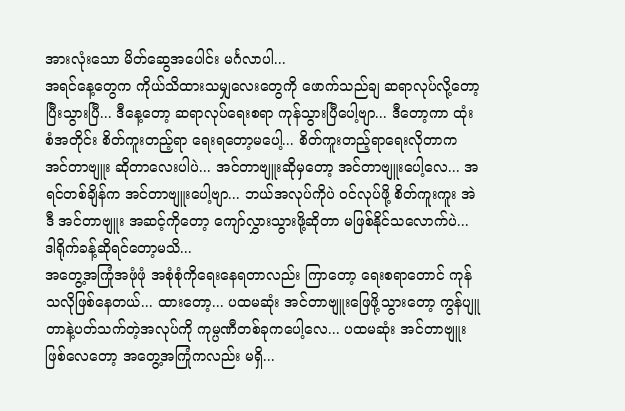အားလုံးသော မိတ်ဆွေအပေါင်း မင်္ဂလာပါ...
အရင်နေ့တွေက ကိုယ်သိထားသမျှလေးတွေကို ဖောက်သည်ချ ဆရာလုပ်လို့တော့ပြီးသွားပြီ... ဒီနေ့တော့ ဆရာလုပ်ရေးစရာ ကုန်သွားပြီပေါ့ဗျာ... ဒီတော့ကာ ထုံးစံအတိုင်း စိတ်ကူးတည့်ရာ ရေးရတော့မပေါ့... စိတ်ကူးတည့်ရာရေးလိုတာက အင်တာဗျူး ဆိုတာလေးပါပဲ... အင်တာဗျူးဆိုမှတော့ အင်တာဗျူးပေါ့လေ... အရင်တစ်ချိန်က အင်တာဗျူးပေါ့ဗျာ... ဘယ်အလုပ်ကိုပဲ ဝင်လုပ်ဖို့ စိတ်ကူးကူး အဲဒီ အင်တာဗျူး အဆင့်ကိုတော့ ကျော်လွှားသွားဖို့ဆိုတာ မဖြစ်နိုင်သလောက်ပဲ... ဒါရိုက်ခန့်ဆိုရင်တော့မသိ...
အတွေ့အကြုံအဖုံဖုံ အစုံစုံကိုရေးနေရတာလည်း ကြာတော့ ရေးစရာတောင် ကုန်သလိုဖြစ်နေတယ်... ထားတော့... ပထမဆုံး အင်တာဗျူးဖြေဖို့သွားတော့ ကွန်ပျူတာနဲ့ပတ်သက်တဲ့အလုပ်ကို ကုမ္ပဏီတစ်ခုကပေါ့လေ... ပထမဆုံး အင်တာဗျူးဖြစ်လေတော့ အတွေ့အကြုံကလည်း မရှိ...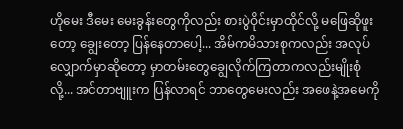ဟိုမေး ဒီမေး မေးခွန်းတွေကိုလည်း စားပွဲဝိုင်းမှာထိုင်လို့ မဖြေဆိုဖူးတော့ ချွေးတော့ ပြန်နေတာပေါ့... အိမ်ကမိသားစုကလည်း အလုပ်လျှောက်မှာဆိုတော့ မှာတမ်းတွေချွေလိုက်ကြတာကလည်းမျိုးစုံလို့... အင်တာဗျူးက ပြန်လာရင် ဘာတွေမေးလည်း အဖေနဲ့အမေကို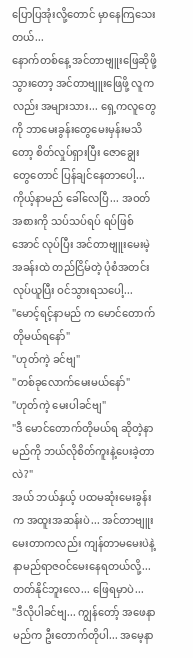ပြောပြအုံးလို့တောင် မှာနေကြသေးတယ်...
နောက်တစ်နေ့ အင်တာဗျူးဖြေဆိုဖို့ သွားတော့ အင်တာဗျူးဖြေဖို့ လူကလည်း အများသား... ရှေ့ကလူတွေကို ဘာမေးခွန်းတွေမေးမှန်းမသိတော့ စိတ်လှုပ်ရှားပြီး ဇောချွေးတွေတောင် ပြန်ချင်နေတာပေါ့... ကိုယ့်နာမည် ခေါ်လေပြီ... အဝတ်အစားကို သပ်သပ်ရပ် ရပ်ဖြစ်အောင် လုပ်ပြီး အင်တာဗျူးမေးမဲ့အခန်းထဲ တည်ငြိမ်တဲ့ ပုံစံအတင်းလုပ်ယူပြီး ဝင်သွားရသပေါ့...
"မောင့်ရင့်နာမည် က မောင်တောက်တိုမယ်ရနော်"
"ဟုတ်ကဲ့ ခင်ဗျ"
"တစ်ခုလောက်မေးမယ်နော်"
"ဟုတ်ကဲ့ မေးပါခင်ဗျ"
"ဒီ မောင်တောက်တိုမယ်ရ ဆိုတဲ့နာမည်ကို ဘယ်လိုစိတ်ကူးနဲ့ပေးခဲ့တာလဲ?"
အယ် ဘယ်နှယ့် ပထမဆုံးမေးခွန်းက အထူးအဆန်းပဲ... အင်တာဗျူးမေးတာကလည်း ကျန်တာမမေးပဲနဲ့ နာမည်ရာဇဝင်မေးနေရတယ်လို့... တတ်နိုင်ဘူးလေ... ဖြေရမှာပဲ...
"ဒီလိုပါခင်ဗျ... ကျွန်တော့် အဖေနာမည်က ဦးတောက်တိုပါ... အမေ့နာ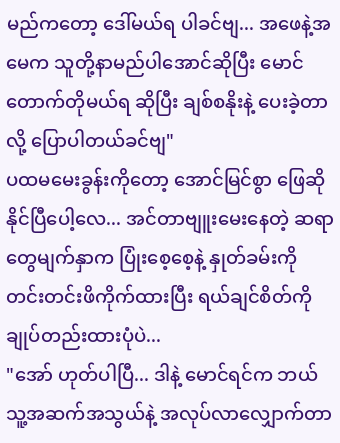မည်ကတော့ ဒေါ်မယ်ရ ပါခင်ဗျ... အဖေနဲ့အမေက သူတို့နာမည်ပါအောင်ဆိုပြီး မောင်တောက်တိုမယ်ရ ဆိုပြီး ချစ်စနိုးနဲ့ ပေးခဲ့တာလို့ ပြောပါတယ်ခင်ဗျ"
ပထမမေးခွန်းကိုတော့ အောင်မြင်စွာ ဖြေဆိုနိုင်ပြီပေါ့လေ... အင်တာဗျူးမေးနေတဲ့ ဆရာတွေမျက်နှာက ပြုံးစေ့စေ့နဲ့ နှုတ်ခမ်းကို တင်းတင်းဖိကိုက်ထားပြီး ရယ်ချင်စိတ်ကို ချုပ်တည်းထားပုံပဲ...
"အော် ဟုတ်ပါပြီ... ဒါနဲ့ မောင်ရင်က ဘယ်သူ့အဆက်အသွယ်နဲ့ အလုပ်လာလျှောက်တာ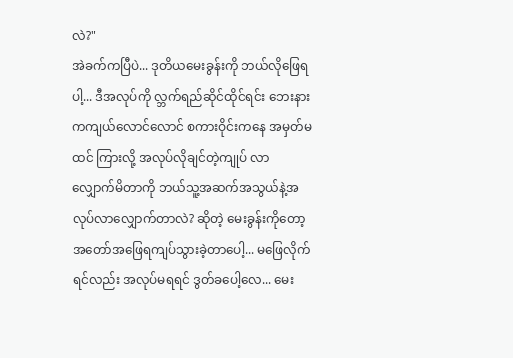လဲ?"
အဲခက်ကပြီပဲ... ဒုတိယမေးခွန်းကို ဘယ်လိုဖြေရပါ့... ဒီအလုပ်ကို လ္ဘက်ရည်ဆိုင်ထိုင်ရင်း ဘေးနားကကျယ်လောင်လောင် စကားဝိုင်းကနေ အမှတ်မထင် ကြားလို့ အလုပ်လိုချင်တဲ့ကျုပ် လာလျှောက်မိတာကို ဘယ်သူ့အဆက်အသွယ်နဲ့အလုပ်လာလျှောက်တာလဲ? ဆိုတဲ့ မေးခွန်းကိုတော့ အတော်အဖြေရကျပ်သွားခဲ့တာပေါ့... မဖြေလိုက်ရင်လည်း အလုပ်မရရင် ဒွတ်ခပေါ့လေ... မေး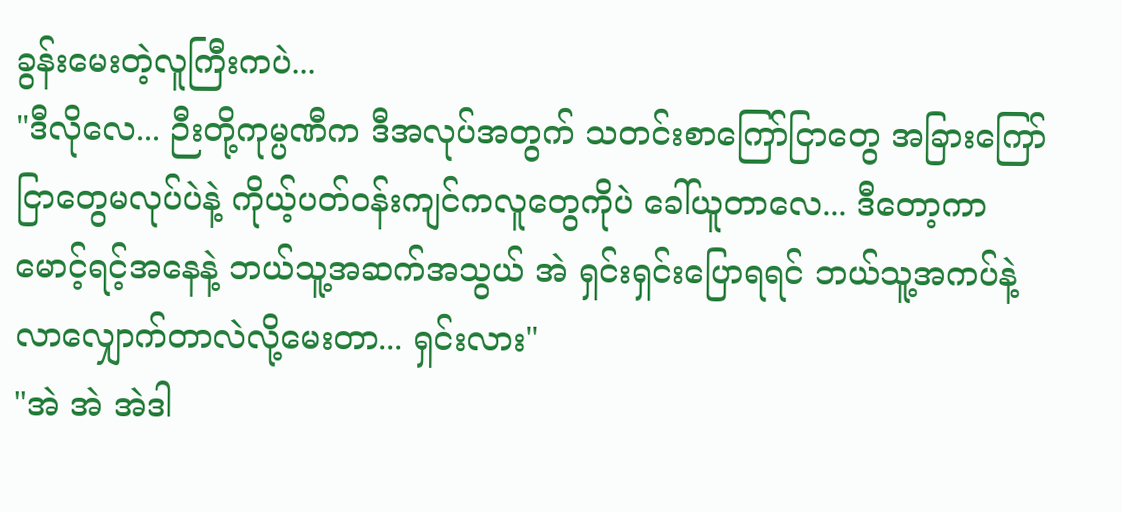ခွန်းမေးတဲ့လူကြီးကပဲ...
"ဒီလိုလေ... ဉီးတို့ကုမ္ပဏီက ဒီအလုပ်အတွက် သတင်းစာကြော်ငြာတွေ အခြားကြော်ငြာတွေမလုပ်ပဲနဲ့ ကိုယ့်ပတ်ဝန်းကျင်ကလူတွေကိုပဲ ခေါ်ယူတာလေ... ဒီတော့ကာ မောင့်ရင့်အနေနဲ့ ဘယ်သူ့အဆက်အသွယ် အဲ ရှင်းရှင်းပြောရရင် ဘယ်သူ့အကပ်နဲ့ လာလျှောက်တာလဲလို့မေးတာ... ရှင်းလား"
"အဲ အဲ အဲဒါ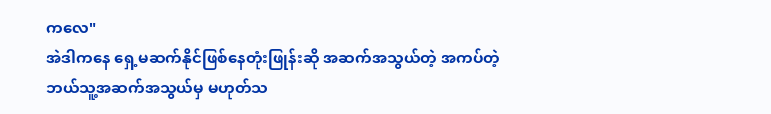ကလေ"
အဲဒါကနေ ရှေ့မဆက်နိုင်ဖြစ်နေတုံးဖြုန်းဆို အဆက်အသွယ်တဲ့ အကပ်တဲ့ ဘယ်သူ့အဆက်အသွယ်မှ မဟုတ်သ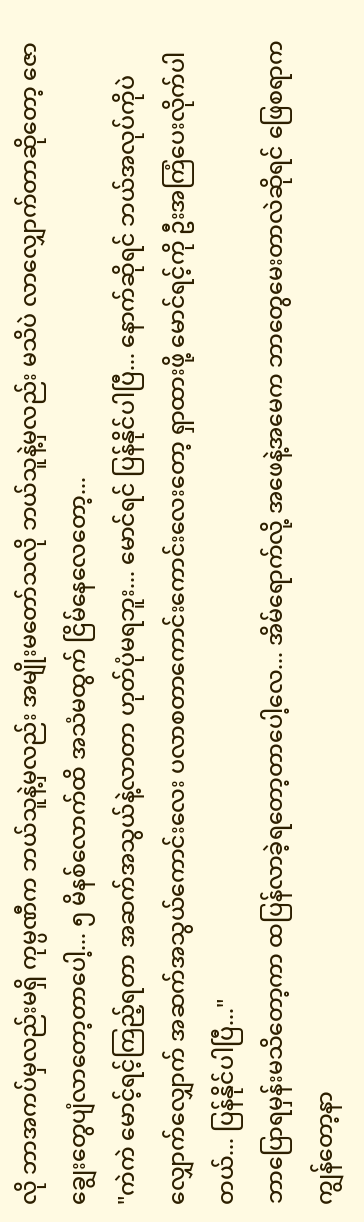လို ဘာအကပ်မှလည်းမရှိ ကုမ္ပဏီက ဘယ်သူနဲ့မှလည်း အမျိုးမတော်သလို ဘယ်သူနဲ့မှလည်း မသိပဲ လာလျှောက်တာဆိုတော့ ဇောချွေးတွေပျံလာတော့တာပေါ့... ၅ မိနစ်လောက်ထိ အသံမထွက် ငြိမ်နေလေတော့...
"ကဲကဲ မောင့်ရင့်ကြည့်ရတာ အဆက်အသွယ်နဲ့လာတာ ဟုတ်ပုံမရဘူး... မောင်ရင် ပြန်နိုင်ပါပြီ... နောက်ဆိုရင် ဘယ်အလုပ်ကိုပဲလျှောက်လျှောက် အဆက်အသွယ်ကောင်းလေး ပလာစတာကောင်းကောင်းလေးတော့ ရှာထားဖို့ မောင်ရင့်ကို ဦးအကြံပေးလိုက်ပါတယ်... ပြန်နိုင်ပါပြီ..."
ဘာပြောရမှန်းမသိတော့ကာ ထပြန်လာခဲ့ရတော့တာပေါ့လေ... အိမ်ရောက်လို့ အဖေနဲ့အမေက ဘာတွေမေးတာလဲဆိုရင် ဖြေစရာက ကျွန်တော့နာ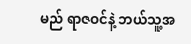မည် ရာဇဝင်နဲ့ ဘယ်သူ့အ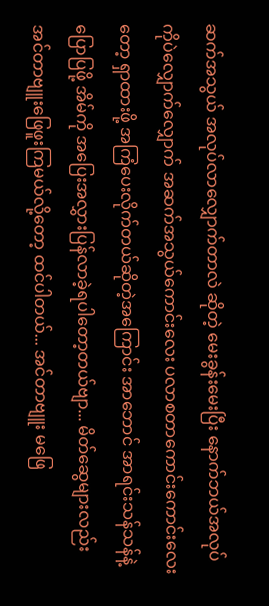ဆက်အသွယ် အလုပ်လာလျှောက်တာလဲ ဆိုတဲ့ မေးခွန်းမေးပြီး နောက်ဘယ်အလုပ်ကိုပဲလျှောက်လျှောက် အဆက်အသွယ်ကောင်းလေး ပလာစတာကောင်းကောင်းလေးတော့ ရှာထားဖို့ အကြံပေးလိုက်တယ်ဆိုတဲ့အကြောင်း အာဘောင် အာရင်းသန်သန်နဲ့ ပြောပြဖို့ အိမ်ကို အပြေးအလွှားပြန်လာခဲ့ရပါတော့တယ်ဗျာ... မိတ်ဆွေများလည်း အင်တာဗျူးဖြေဖူးကြမယ်လို့တော့ ထင်ပါတယ်... အင်တာဗျူး မဖြေ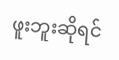ဖူးဘူးဆိုရင်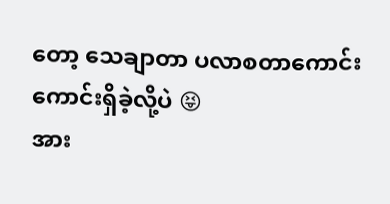တော့ သေချာတာ ပလာစတာကောင်းကောင်းရှိခဲ့လို့ပဲ 😝
အား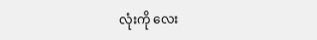လုံးကို လေး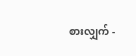စားလျှက် -